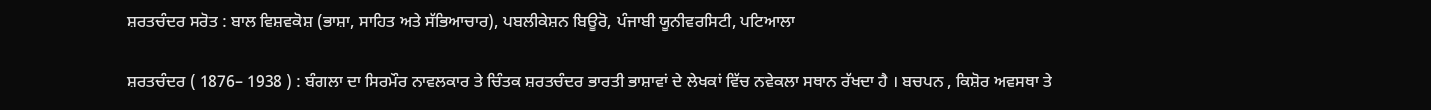ਸ਼ਰਤਚੰਦਰ ਸਰੋਤ : ਬਾਲ ਵਿਸ਼ਵਕੋਸ਼ (ਭਾਸ਼ਾ, ਸਾਹਿਤ ਅਤੇ ਸੱਭਿਆਚਾਰ), ਪਬਲੀਕੇਸ਼ਨ ਬਿਊਰੋ, ਪੰਜਾਬੀ ਯੂਨੀਵਰਸਿਟੀ, ਪਟਿਆਲਾ

ਸ਼ਰਤਚੰਦਰ ( 1876– 1938 ) : ਬੰਗਲਾ ਦਾ ਸਿਰਮੌਰ ਨਾਵਲਕਾਰ ਤੇ ਚਿੰਤਕ ਸ਼ਰਤਚੰਦਰ ਭਾਰਤੀ ਭਾਸ਼ਾਵਾਂ ਦੇ ਲੇਖਕਾਂ ਵਿੱਚ ਨਵੇਕਲਾ ਸਥਾਨ ਰੱਖਦਾ ਹੈ । ਬਚਪਨ , ਕਿਸ਼ੋਰ ਅਵਸਥਾ ਤੇ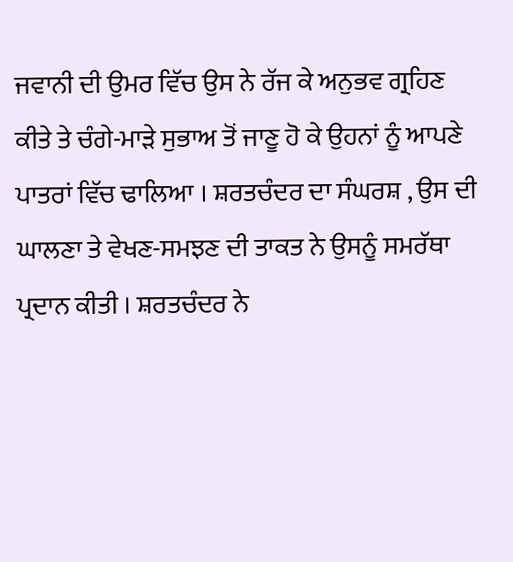ਜਵਾਨੀ ਦੀ ਉਮਰ ਵਿੱਚ ਉਸ ਨੇ ਰੱਜ ਕੇ ਅਨੁਭਵ ਗ੍ਰਹਿਣ ਕੀਤੇ ਤੇ ਚੰਗੇ-ਮਾੜੇ ਸੁਭਾਅ ਤੋਂ ਜਾਣੂ ਹੋ ਕੇ ਉਹਨਾਂ ਨੂੰ ਆਪਣੇ ਪਾਤਰਾਂ ਵਿੱਚ ਢਾਲਿਆ । ਸ਼ਰਤਚੰਦਰ ਦਾ ਸੰਘਰਸ਼ , ਉਸ ਦੀ ਘਾਲਣਾ ਤੇ ਵੇਖਣ-ਸਮਝਣ ਦੀ ਤਾਕਤ ਨੇ ਉਸਨੂੰ ਸਮਰੱਥਾ ਪ੍ਰਦਾਨ ਕੀਤੀ । ਸ਼ਰਤਚੰਦਰ ਨੇ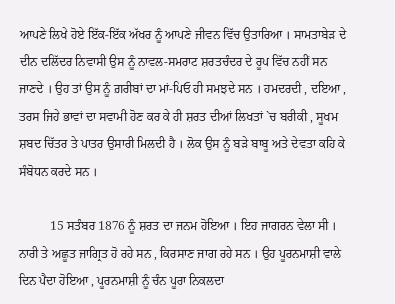ਆਪਣੇ ਲਿਖੇ ਹੋਏ ਇੱਕ-ਇੱਕ ਅੱਖਰ ਨੂੰ ਆਪਣੇ ਜੀਵਨ ਵਿੱਚ ਉਤਾਰਿਆ । ਸਾਮਤਾਬੇੜ ਦੇ ਦੀਨ ਦਲਿੱਦਰ ਨਿਵਾਸੀ ਉਸ ਨੂੰ ਨਾਵਲ-ਸਮਰਾਟ ਸ਼ਰਤਚੰਦਰ ਦੇ ਰੂਪ ਵਿੱਚ ਨਹੀਂ ਸਨ ਜਾਣਦੇ । ਉਹ ਤਾਂ ਉਸ ਨੂੰ ਗ਼ਰੀਬਾਂ ਦਾ ਮਾਂ-ਪਿਓ ਹੀ ਸਮਝਦੇ ਸਨ । ਹਮਦਰਦੀ , ਦਇਆ , ਤਰਸ ਜਿਹੇ ਭਾਵਾਂ ਦਾ ਸਵਾਮੀ ਹੋਣ ਕਰ ਕੇ ਹੀ ਸ਼ਰਤ ਦੀਆਂ ਲਿਖਤਾਂ `ਚ ਬਰੀਕੀ , ਸੂਖਮ ਸ਼ਬਦ ਚਿੱਤਰ ਤੇ ਪਾਤਰ ਉਸਾਰੀ ਮਿਲਦੀ ਹੈ । ਲੋਕ ਉਸ ਨੂੰ ਬੜੇ ਬਾਬੂ ਅਤੇ ਦੇਵਤਾ ਕਹਿ ਕੇ ਸੰਬੋਧਨ ਕਰਦੇ ਸਨ ।

          15 ਸਤੰਬਰ 1876 ਨੂੰ ਸ਼ਰਤ ਦਾ ਜਨਮ ਹੋਇਆ । ਇਹ ਜਾਗਰਨ ਵੇਲਾ ਸੀ । ਨਾਰੀ ਤੇ ਅਛੂਤ ਜਾਗ੍ਰਿਤ ਹੋ ਰਹੇ ਸਨ , ਕਿਰਸਾਣ ਜਾਗ ਰਹੇ ਸਨ । ਉਹ ਪੂਰਨਮਾਸ਼ੀ ਵਾਲੇ ਦਿਨ ਪੈਦਾ ਹੋਇਆ , ਪੂਰਨਮਾਸ਼ੀ ਨੂੰ ਚੰਨ ਪੂਰਾ ਨਿਕਲਦਾ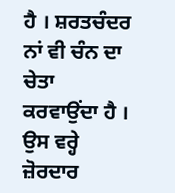ਹੈ । ਸ਼ਰਤਚੰਦਰ ਨਾਂ ਵੀ ਚੰਨ ਦਾ ਚੇਤਾ ਕਰਵਾਉਂਦਾ ਹੈ । ਉਸ ਵਰ੍ਹੇ ਜ਼ੋਰਦਾਰ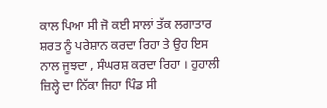ਕਾਲ ਪਿਆ ਸੀ ਜੋ ਕਈ ਸਾਲਾਂ ਤੱਕ ਲਗਾਤਾਰ ਸ਼ਰਤ ਨੂੰ ਪਰੇਸ਼ਾਨ ਕਰਦਾ ਰਿਹਾ ਤੇ ਉਹ ਇਸ ਨਾਲ ਜੂਝਦਾ , ਸੰਘਰਸ਼ ਕਰਦਾ ਰਿਹਾ । ਹੁਹਾਲੀ ਜ਼ਿਲ੍ਹੇ ਦਾ ਨਿੱਕਾ ਜਿਹਾ ਪਿੰਡ ਸੀ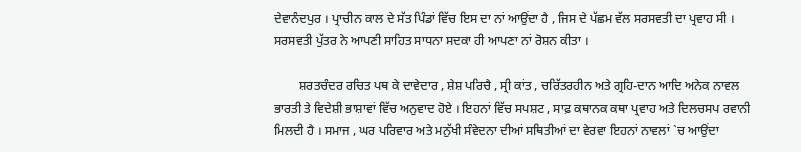ਦੇਵਾਨੰਦਪੁਰ । ਪ੍ਰਾਚੀਨ ਕਾਲ ਦੇ ਸੱਤ ਪਿੰਡਾਂ ਵਿੱਚ ਇਸ ਦਾ ਨਾਂ ਆਉਂਦਾ ਹੈ , ਜਿਸ ਦੇ ਪੱਛਮ ਵੱਲ ਸਰਸਵਤੀ ਦਾ ਪ੍ਰਵਾਹ ਸੀ । ਸਰਸਵਤੀ ਪੁੱਤਰ ਨੇ ਆਪਣੀ ਸਾਹਿਤ ਸਾਧਨਾ ਸਦਕਾ ਹੀ ਆਪਣਾ ਨਾਂ ਰੋਸ਼ਨ ਕੀਤਾ ।

        ਸ਼ਰਤਚੰਦਰ ਰਚਿਤ ਪਥ ਕੇ ਦਾਵੇਦਾਰ , ਸ਼ੇਸ਼ ਪਰਿਚੈ , ਸ੍ਰੀ ਕਾਂਤ , ਚਰਿੱਤਰਹੀਨ ਅਤੇ ਗ੍ਰਹਿ-ਦਾਨ ਆਦਿ ਅਨੇਕ ਨਾਵਲ ਭਾਰਤੀ ਤੇ ਵਿਦੇਸ਼ੀ ਭਾਸ਼ਾਵਾਂ ਵਿੱਚ ਅਨੁਵਾਦ ਹੋਏ । ਇਹਨਾਂ ਵਿੱਚ ਸਪਸ਼ਟ , ਸਾਫ਼ ਕਥਾਨਕ ਕਥਾ ਪ੍ਰਵਾਹ ਅਤੇ ਦਿਲਚਸਪ ਰਵਾਨੀ ਮਿਲਦੀ ਹੈ । ਸਮਾਜ , ਘਰ ਪਰਿਵਾਰ ਅਤੇ ਮਨੁੱਖੀ ਸੰਵੇਦਨਾ ਦੀਆਂ ਸਥਿਤੀਆਂ ਦਾ ਵੇਰਵਾ ਇਹਨਾਂ ਨਾਵਲਾਂ `ਚ ਆਉਂਦਾ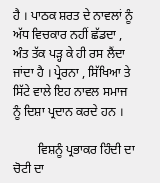ਹੈ । ਪਾਠਕ ਸ਼ਰਤ ਦੇ ਨਾਵਲਾਂ ਨੂੰ ਅੱਧ ਵਿਚਕਾਰ ਨਹੀਂ ਛੱਡਦਾ , ਅੰਤ ਤੱਕ ਪੜ੍ਹ ਕੇ ਹੀ ਰਸ ਲੈਂਦਾ ਜਾਂਦਾ ਹੈ । ਪ੍ਰੇਰਨਾ , ਸਿੱਖਿਆ ਤੇ ਸਿੱਟੇ ਵਾਲੇ ਇਹ ਨਾਵਲ ਸਮਾਜ ਨੂੰ ਦਿਸ਼ਾ ਪ੍ਰਦਾਨ ਕਰਦੇ ਹਨ ।

        ਵਿਸ਼ਨੂੰ ਪ੍ਰਭਾਕਰ ਹਿੰਦੀ ਦਾ ਚੋਟੀ ਦਾ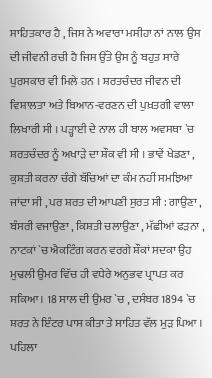ਸਾਹਿਤਕਾਰ ਹੈ , ਜਿਸ ਨੇ ਅਵਾਰਾ ਮਸੀਹਾ ਨਾਂ ਨਾਲ ਉਸ ਦੀ ਜੀਵਨੀ ਰਚੀ ਹੈ ਜਿਸ ਉੱਤੇ ਉਸ ਨੂੰ ਬਹੁਤ ਸਾਰੇ ਪੁਰਸਕਾਰ ਵੀ ਮਿਲੇ ਹਨ । ਸ਼ਰਤਚੰਦਰ ਜੀਵਨ ਦੀ ਵਿਸ਼ਾਲਤਾ ਅਤੇ ਬਿਆਨ-ਵਰਣਨ ਦੀ ਪੁਖ਼ਤਗੀ ਵਾਲਾ ਲਿਖਾਰੀ ਸੀ । ਪੜ੍ਹਾਈ ਦੇ ਨਾਲ ਹੀ ਬਾਲ ਅਵਸਥਾ `ਚ ਸ਼ਰਤਚੰਦਰ ਨੂੰ ਅਖਾੜੇ ਦਾ ਸ਼ੌਕ ਵੀ ਸੀ । ਭਾਵੇਂ ਖੇਡਣਾ , ਕੁਸ਼ਤੀ ਕਰਨਾ ਚੰਗੇ ਬੱਚਿਆਂ ਦਾ ਕੰਮ ਨਹੀਂ ਸਮਝਿਆ ਜਾਂਦਾ ਸੀ , ਪਰ ਸ਼ਰਤ ਦੀ ਆਪਣੀ ਸੁਰਤ ਸੀ : ਗਾਉਣਾ , ਬੰਸਰੀ ਵਜਾਉਣਾ , ਕਿਸ਼ਤੀ ਚਲਾਉਣਾ , ਮੱਛੀਆਂ ਫੜਨਾ , ਨਾਟਕਾਂ `ਚ ਐਕਟਿੰਗ ਕਰਨ ਵਰਗੇ ਸ਼ੌਕਾਂ ਸਦਕਾ ਉਹ ਮੁਢਲੀ ਉਮਰ ਵਿੱਚ ਹੀ ਵਧੇਰੇ ਅਨੁਭਵ ਪ੍ਰਾਪਤ ਕਰ ਸਕਿਆ । 18 ਸਾਲ ਦੀ ਉਮਰ `ਚ , ਦਸੰਬਰ 1894 `ਚ ਸ਼ਰਤ ਨੇ ਇੰਟਰ ਪਾਸ ਕੀਤਾ ਤੇ ਸਾਹਿਤ ਵੱਲ ਮੁੜ ਪਿਆ । ਪਹਿਲਾ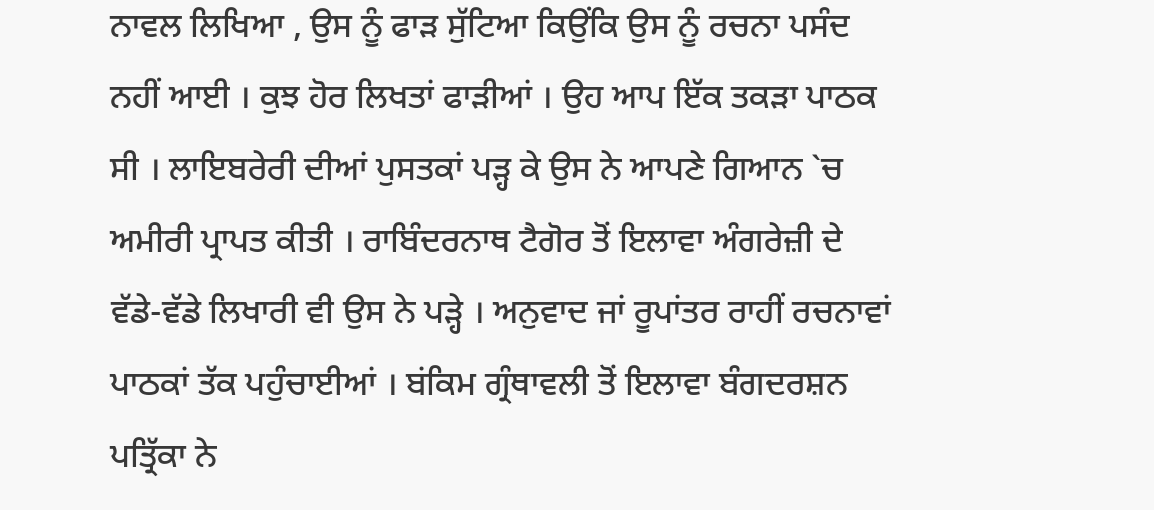ਨਾਵਲ ਲਿਖਿਆ , ਉਸ ਨੂੰ ਫਾੜ ਸੁੱਟਿਆ ਕਿਉਂਕਿ ਉਸ ਨੂੰ ਰਚਨਾ ਪਸੰਦ ਨਹੀਂ ਆਈ । ਕੁਝ ਹੋਰ ਲਿਖਤਾਂ ਫਾੜੀਆਂ । ਉਹ ਆਪ ਇੱਕ ਤਕੜਾ ਪਾਠਕ ਸੀ । ਲਾਇਬਰੇਰੀ ਦੀਆਂ ਪੁਸਤਕਾਂ ਪੜ੍ਹ ਕੇ ਉਸ ਨੇ ਆਪਣੇ ਗਿਆਨ `ਚ ਅਮੀਰੀ ਪ੍ਰਾਪਤ ਕੀਤੀ । ਰਾਬਿੰਦਰਨਾਥ ਟੈਗੋਰ ਤੋਂ ਇਲਾਵਾ ਅੰਗਰੇਜ਼ੀ ਦੇ ਵੱਡੇ-ਵੱਡੇ ਲਿਖਾਰੀ ਵੀ ਉਸ ਨੇ ਪੜ੍ਹੇ । ਅਨੁਵਾਦ ਜਾਂ ਰੂਪਾਂਤਰ ਰਾਹੀਂ ਰਚਨਾਵਾਂ ਪਾਠਕਾਂ ਤੱਕ ਪਹੁੰਚਾਈਆਂ । ਬਂਕਿਮ ਗ੍ਰੰਥਾਵਲੀ ਤੋਂ ਇਲਾਵਾ ਬੰਗਦਰਸ਼ਨ ਪਤ੍ਰਿੱਕਾ ਨੇ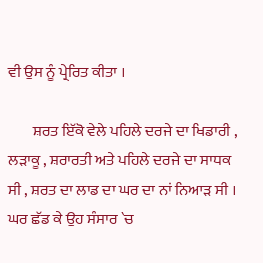ਵੀ ਉਸ ਨੂੰ ਪ੍ਰੇਰਿਤ ਕੀਤਾ ।

        ਸ਼ਰਤ ਇੱਕੋ ਵੇਲੇ ਪਹਿਲੇ ਦਰਜੇ ਦਾ ਖਿਡਾਰੀ , ਲੜਾਕੂ , ਸ਼ਰਾਰਤੀ ਅਤੇ ਪਹਿਲੇ ਦਰਜੇ ਦਾ ਸਾਧਕ ਸੀ , ਸ਼ਰਤ ਦਾ ਲਾਡ ਦਾ ਘਰ ਦਾ ਨਾਂ ਨਿਆੜ ਸੀ । ਘਰ ਛੱਡ ਕੇ ਉਹ ਸੰਸਾਰ `ਚ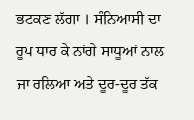ਭਟਕਣ ਲੱਗਾ । ਸੰਨਿਆਸੀ ਦਾ ਰੂਪ ਧਾਰ ਕੇ ਨਾਂਗੇ ਸਾਧੂਆਂ ਨਾਲ ਜਾ ਰਲਿਆ ਅਤੇ ਦੂਰ-ਦੂਰ ਤੱਕ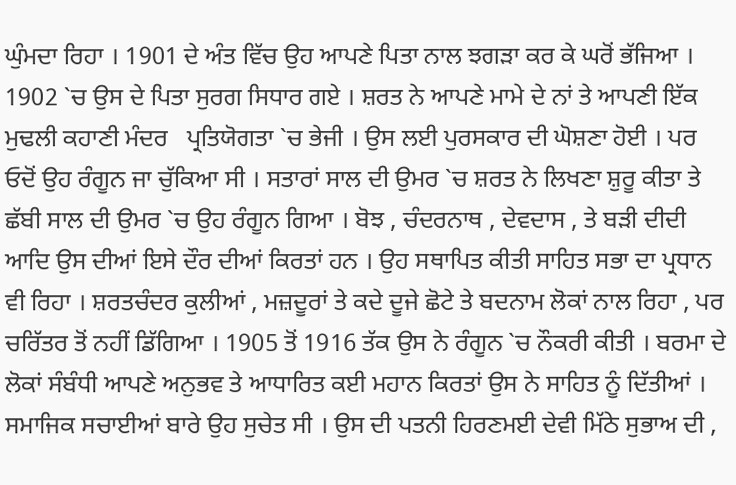ਘੁੰਮਦਾ ਰਿਹਾ । 1901 ਦੇ ਅੰਤ ਵਿੱਚ ਉਹ ਆਪਣੇ ਪਿਤਾ ਨਾਲ ਝਗੜਾ ਕਰ ਕੇ ਘਰੋਂ ਭੱਜਿਆ । 1902 `ਚ ਉਸ ਦੇ ਪਿਤਾ ਸੁਰਗ ਸਿਧਾਰ ਗਏ । ਸ਼ਰਤ ਨੇ ਆਪਣੇ ਮਾਮੇ ਦੇ ਨਾਂ ਤੇ ਆਪਣੀ ਇੱਕ ਮੁਢਲੀ ਕਹਾਣੀ ਮੰਦਰ   ਪ੍ਰਤਿਯੋਗਤਾ `ਚ ਭੇਜੀ । ਉਸ ਲਈ ਪੁਰਸਕਾਰ ਦੀ ਘੋਸ਼ਣਾ ਹੋਈ । ਪਰ ਓਦੋਂ ਉਹ ਰੰਗੂਨ ਜਾ ਚੁੱਕਿਆ ਸੀ । ਸਤਾਰਾਂ ਸਾਲ ਦੀ ਉਮਰ `ਚ ਸ਼ਰਤ ਨੇ ਲਿਖਣਾ ਸ਼ੁਰੂ ਕੀਤਾ ਤੇ ਛੱਬੀ ਸਾਲ ਦੀ ਉਮਰ `ਚ ਉਹ ਰੰਗੂਨ ਗਿਆ । ਬੋਝ , ਚੰਦਰਨਾਥ , ਦੇਵਦਾਸ , ਤੇ ਬੜੀ ਦੀਦੀ   ਆਦਿ ਉਸ ਦੀਆਂ ਇਸੇ ਦੌਰ ਦੀਆਂ ਕਿਰਤਾਂ ਹਨ । ਉਹ ਸਥਾਪਿਤ ਕੀਤੀ ਸਾਹਿਤ ਸਭਾ ਦਾ ਪ੍ਰਧਾਨ ਵੀ ਰਿਹਾ । ਸ਼ਰਤਚੰਦਰ ਕੁਲੀਆਂ , ਮਜ਼ਦੂਰਾਂ ਤੇ ਕਦੇ ਦੂਜੇ ਛੋਟੇ ਤੇ ਬਦਨਾਮ ਲੋਕਾਂ ਨਾਲ ਰਿਹਾ , ਪਰ ਚਰਿੱਤਰ ਤੋਂ ਨਹੀਂ ਡਿੱਗਿਆ । 1905 ਤੋਂ 1916 ਤੱਕ ਉਸ ਨੇ ਰੰਗੂਨ `ਚ ਨੌਕਰੀ ਕੀਤੀ । ਬਰਮਾ ਦੇ ਲੋਕਾਂ ਸੰਬੰਧੀ ਆਪਣੇ ਅਨੁਭਵ ਤੇ ਆਧਾਰਿਤ ਕਈ ਮਹਾਨ ਕਿਰਤਾਂ ਉਸ ਨੇ ਸਾਹਿਤ ਨੂੰ ਦਿੱਤੀਆਂ । ਸਮਾਜਿਕ ਸਚਾਈਆਂ ਬਾਰੇ ਉਹ ਸੁਚੇਤ ਸੀ । ਉਸ ਦੀ ਪਤਨੀ ਹਿਰਣਮਈ ਦੇਵੀ ਮਿੱਠੇ ਸੁਭਾਅ ਦੀ ,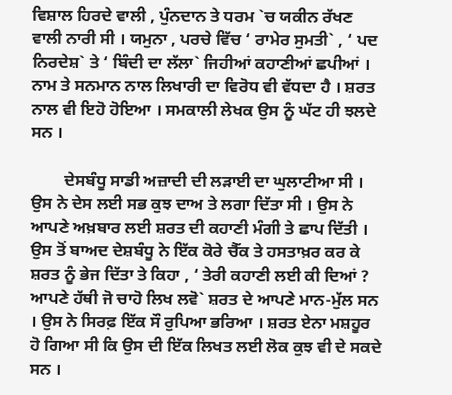ਵਿਸ਼ਾਲ ਹਿਰਦੇ ਵਾਲੀ , ਪੁੰਨਦਾਨ ਤੇ ਧਰਮ `ਚ ਯਕੀਨ ਰੱਖਣ ਵਾਲੀ ਨਾਰੀ ਸੀ । ਯਮੁਨਾ , ਪਰਚੇ ਵਿੱਚ ‘ ਰਾਮੇਰ ਸੁਮਤੀ` , ‘ ਪਦ ਨਿਰਦੇਸ਼` ਤੇ ‘ ਬਿੰਦੀ ਦਾ ਲੱਲਾ` ਜਿਹੀਆਂ ਕਹਾਣੀਆਂ ਛਪੀਆਂ । ਨਾਮ ਤੇ ਸਨਮਾਨ ਨਾਲ ਲਿਖਾਰੀ ਦਾ ਵਿਰੋਧ ਵੀ ਵੱਧਦਾ ਹੈ । ਸ਼ਰਤ ਨਾਲ ਵੀ ਇਹੋ ਹੋਇਆ । ਸਮਕਾਲੀ ਲੇਖਕ ਉਸ ਨੂੰ ਘੱਟ ਹੀ ਝਲਦੇ ਸਨ ।

        ਦੇਸਬੰਧੂ ਸਾਡੀ ਅਜ਼ਾਦੀ ਦੀ ਲੜਾਈ ਦਾ ਘੁਲਾਟੀਆ ਸੀ । ਉਸ ਨੇ ਦੇਸ ਲਈ ਸਭ ਕੁਝ ਦਾਅ ਤੇ ਲਗਾ ਦਿੱਤਾ ਸੀ । ਉਸ ਨੇ ਆਪਣੇ ਅਖ਼ਬਾਰ ਲਈ ਸ਼ਰਤ ਦੀ ਕਹਾਣੀ ਮੰਗੀ ਤੇ ਛਾਪ ਦਿੱਤੀ । ਉਸ ਤੋਂ ਬਾਅਦ ਦੇਸ਼ਬੰਧੂ ਨੇ ਇੱਕ ਕੋਰੇ ਚੈੱਕ ਤੇ ਹਸਤਾਖ਼ਰ ਕਰ ਕੇ ਸ਼ਰਤ ਨੂੰ ਭੇਜ ਦਿੱਤਾ ਤੇ ਕਿਹਾ , ‘ ਤੇਰੀ ਕਹਾਣੀ ਲਈ ਕੀ ਦਿਆਂ ? ਆਪਣੇ ਹੱਥੀ ਜੋ ਚਾਹੋ ਲਿਖ ਲਵੋ` ਸ਼ਰਤ ਦੇ ਆਪਣੇ ਮਾਨ-ਮੁੱਲ ਸਨ । ਉਸ ਨੇ ਸਿਰਫ਼ ਇੱਕ ਸੌ ਰੁਪਿਆ ਭਰਿਆ । ਸ਼ਰਤ ਏਨਾ ਮਸ਼ਹੂਰ ਹੋ ਗਿਆ ਸੀ ਕਿ ਉਸ ਦੀ ਇੱਕ ਲਿਖਤ ਲਈ ਲੋਕ ਕੁਝ ਵੀ ਦੇ ਸਕਦੇ ਸਨ ।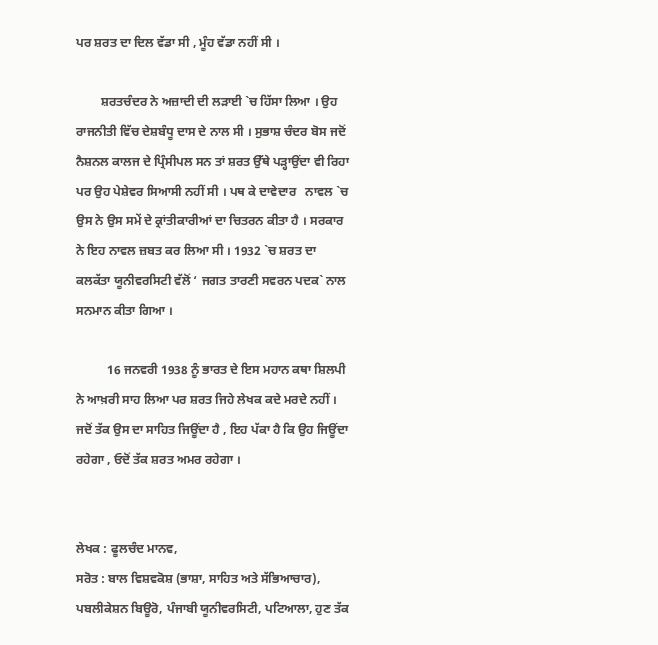ਪਰ ਸ਼ਰਤ ਦਾ ਦਿਲ ਵੱਡਾ ਸੀ , ਮੂੰਹ ਵੱਡਾ ਨਹੀਂ ਸੀ ।

        ਸ਼ਰਤਚੰਦਰ ਨੇ ਅਜ਼ਾਦੀ ਦੀ ਲੜਾਈ `ਚ ਹਿੱਸਾ ਲਿਆ । ਉਹ ਰਾਜਨੀਤੀ ਵਿੱਚ ਦੇਸ਼ਬੰਧੂ ਦਾਸ ਦੇ ਨਾਲ ਸੀ । ਸੁਭਾਸ਼ ਚੰਦਰ ਬੋਸ ਜਦੋਂ ਨੈਸ਼ਨਲ ਕਾਲਜ ਦੇ ਪ੍ਰਿੰਸੀਪਲ ਸਨ ਤਾਂ ਸ਼ਰਤ ਉੱਥੇ ਪੜ੍ਹਾਉਂਦਾ ਵੀ ਰਿਹਾ ਪਰ ਉਹ ਪੇਸ਼ੇਵਰ ਸਿਆਸੀ ਨਹੀਂ ਸੀ । ਪਥ ਕੇ ਦਾਵੇਦਾਰ   ਨਾਵਲ `ਚ ਉਸ ਨੇ ਉਸ ਸਮੇਂ ਦੇ ਕ੍ਰਾਂਤੀਕਾਰੀਆਂ ਦਾ ਚਿਤਰਨ ਕੀਤਾ ਹੈ । ਸਰਕਾਰ ਨੇ ਇਹ ਨਾਵਲ ਜ਼ਬਤ ਕਰ ਲਿਆ ਸੀ । 1932 `ਚ ਸ਼ਰਤ ਦਾ ਕਲਕੱਤਾ ਯੂਨੀਵਰਸਿਟੀ ਵੱਲੋਂ ‘ ਜਗਤ ਤਾਰਣੀ ਸਵਰਨ ਪਦਕ` ਨਾਲ ਸਨਮਾਨ ਕੀਤਾ ਗਿਆ ।

          16 ਜਨਵਰੀ 1938 ਨੂੰ ਭਾਰਤ ਦੇ ਇਸ ਮਹਾਨ ਕਥਾ ਸ਼ਿਲਪੀ ਨੇ ਆਖ਼ਰੀ ਸਾਹ ਲਿਆ ਪਰ ਸ਼ਰਤ ਜਿਹੇ ਲੇਖਕ ਕਦੇ ਮਰਦੇ ਨਹੀਂ । ਜਦੋਂ ਤੱਕ ਉਸ ਦਾ ਸਾਹਿਤ ਜਿਊਂਦਾ ਹੈ , ਇਹ ਪੱਕਾ ਹੈ ਕਿ ਉਹ ਜਿਊਂਦਾ ਰਹੇਗਾ , ਓਦੋਂ ਤੱਕ ਸ਼ਰਤ ਅਮਰ ਰਹੇਗਾ ।


ਲੇਖਕ : ਫੂਲਚੰਦ ਮਾਨਵ,
ਸਰੋਤ : ਬਾਲ ਵਿਸ਼ਵਕੋਸ਼ (ਭਾਸ਼ਾ, ਸਾਹਿਤ ਅਤੇ ਸੱਭਿਆਚਾਰ), ਪਬਲੀਕੇਸ਼ਨ ਬਿਊਰੋ, ਪੰਜਾਬੀ ਯੂਨੀਵਰਸਿਟੀ, ਪਟਿਆਲਾ, ਹੁਣ ਤੱਕ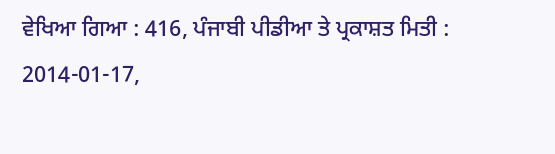ਵੇਖਿਆ ਗਿਆ : 416, ਪੰਜਾਬੀ ਪੀਡੀਆ ਤੇ ਪ੍ਰਕਾਸ਼ਤ ਮਿਤੀ : 2014-01-17,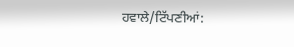ਹਵਾਲੇ/ਟਿੱਪਣੀਆਂ: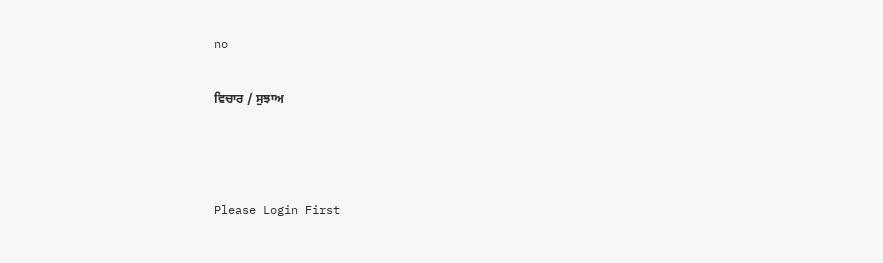no

ਵਿਚਾਰ / ਸੁਝਾਅ



Please Login First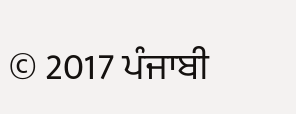© 2017 ਪੰਜਾਬੀ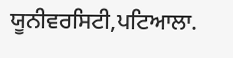ਯੂਨੀਵਰਸਿਟੀ,ਪਟਿਆਲਾ.